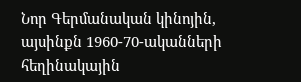Նոր Գերմանական կինոյին, այսինքն 1960-70-ականների հեղինակային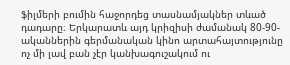ֆիլմերի բումին հաջորդեց տասնամյակներ տևած դադարը։ Երկարատև այդ կրիզիսի ժամանակ 80-90-ականներին գերմանական կինո արտահայտությունը ոչ մի լավ բան չէր կանխագուշակում ու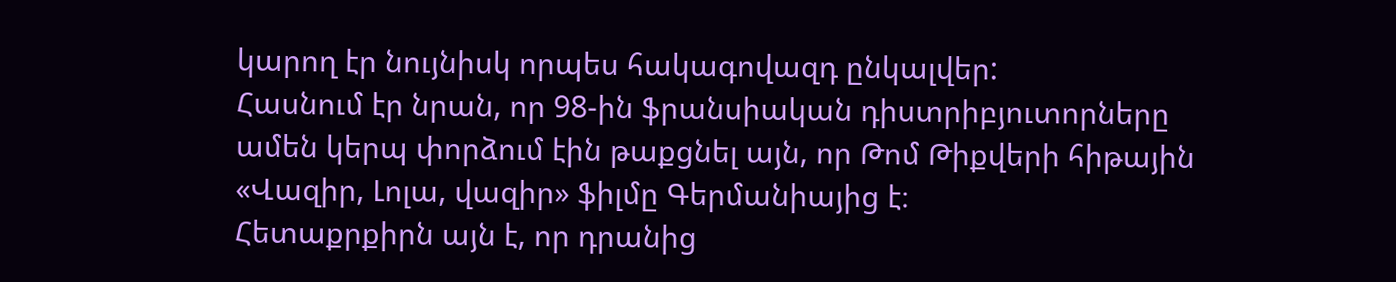կարող էր նույնիսկ որպես հակագովազդ ընկալվեր:
Հասնում էր նրան, որ 98-ին ֆրանսիական դիստրիբյուտորները ամեն կերպ փորձում էին թաքցնել այն, որ Թոմ Թիքվերի հիթային «Վազիր, Լոլա, վազիր» ֆիլմը Գերմանիայից է։
Հետաքրքիրն այն է, որ դրանից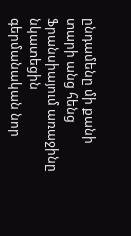ընդամենը մի քանի տարի անց հենց Ֆրանսիայում առաջինը նկատեցին գերմանական նոր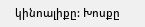կինոալիքը: Խոսքը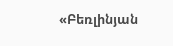«Բեռլինյան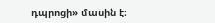դպրոցի» մասին է։